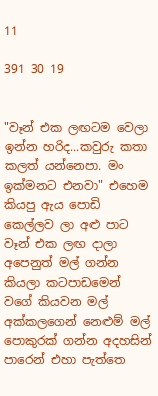11

391 30 19


"වෑන් එක ලඟටම වෙලා ඉන්න හරිද...කවුරු කතා කලත් යන්නෙපා. මං ඉක්මනට එනවා" එහෙම කියපු ඇය පොඩි කෙල්ලව ලා අළු පාට වෑන් එක ලඟ දාලා අපෙනුත් මල් ගන්න කියලා කටපාඩමෙන් වගේ කියවන මල් අක්කලගෙන් නෙළුම් මල් පොකුරක් ගන්න අදහසින් පාරෙන් එහා පැත්තෙ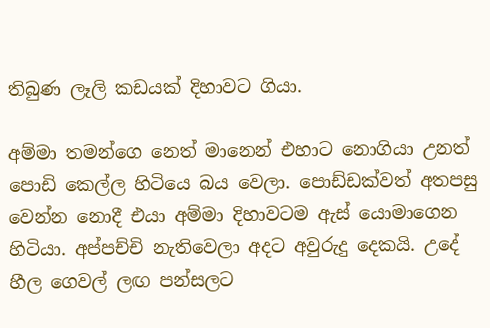තිබුණ ලෑලි කඩයක් දිහාවට ගියා.

අම්මා තමන්ගෙ නෙත් මානෙන් එහාට නොගියා උනත් පොඩි කෙල්ල හිටියෙ බය වෙලා. පොඩ්ඩක්වත් අතපසු වෙන්න නොදී එයා අම්මා දිහාවටම ඇස් යොමාගෙන හිටියා. අප්පච්චි නැතිවෙලා අදට අවුරුදු දෙකයි. උදේ හීල ගෙවල් ලඟ පන්සලට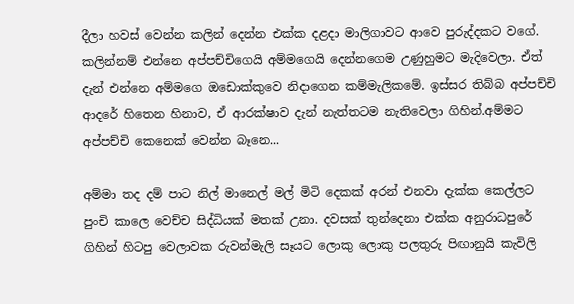දීලා හවස් වෙන්න කලින් දෙන්න එක්ක දළදා මාලිගාවට ආවෙ පුරුද්දකට වගේ. කලින්නම් එන්නෙ අප්පච්චිගෙයි අම්මගෙයි දෙන්නගෙම උණුහුමට මැදිවෙලා. ඒත් දැන් එන්නෙ අම්මගෙ ඔඩොක්කුවෙ නිදාගෙන කම්මැලිකමේ. ඉස්සර තිබ්බ අප්පච්චි ආදරේ හිතෙන හිනාව, ඒ ආරක්ෂාව දැන් නැත්තටම නැතිවෙලා ගිහින්.අම්මට අප්පච්චි කෙනෙක් වෙන්න බෑනෙ...

අම්මා තද දම් පාට නිල් මානෙල් මල් මිටි දෙකක් අරන් එනවා දැක්ක කෙල්ලට පුංචි කාලෙ වෙච්ච සිද්ධියක් මතක් උනා. දවසක් තුන්දෙනා එක්ක අනුරාධපුරේ ගිහින් හිටපු වෙලාවක රුවන්මැලි සෑයට ලොකු ලොකු පලතුරු පිඟානුයි කැවිලි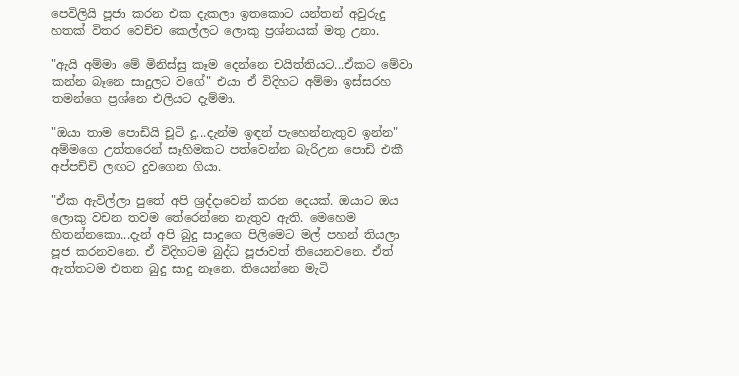පෙවිලියි පූජා කරන එක දැකලා ඉතකොට යන්තන් අවුරුදු හතක් විතර වෙච්ච කෙල්ලට ලොකු ප්‍රශ්නයක් මතු උනා.

"ඇයි අම්මා මේ මිනිස්සු කෑම දෙන්නෙ චයිත්තියට...ඒකට මේවා කන්න බෑනෙ සාදුලට වගේ" එයා ඒ විදිහට අම්මා ඉස්සරහ තමන්ගෙ ප්‍රශ්නෙ එලියට දැම්මා.

"ඔයා තාම පොඩියි චූටි දූ...දැන්ම ඉඳන් පැහෙන්නැතුව ඉන්න" අම්මගෙ උත්තරෙන් සෑහිමකට පත්වෙන්න බැරිඋන පොඩි එකී අප්පච්චි ලඟට දුවගෙන ගියා.

"ඒක ඇවිල්ලා පුතේ අපි ශ්‍රද්දාවෙන් කරන දෙයක්. ඔයාට ඔය ලොකු වචන තවම තේරෙන්නෙ නැතුව ඇති. මෙහෙම හිතන්නකො...දැන් අපි බුදු සාදුගෙ පිලිමෙට මල් පහන් තියලා පූජ කරනවනෙ. ඒ විදිහටම බුද්ධ පූජාවත් තියෙනවනෙ. ඒත් ඇත්තටම එතන බුදු සාදු නෑනෙ. තියෙන්නෙ මැටි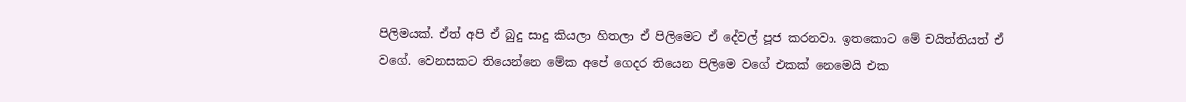පිලිමයක්. ඒත් අපි ඒ බුදු සාදු කියලා හිතලා ඒ පිලිමෙට ඒ දේවල් පූජ කරනවා. ඉතකොට මේ චයිත්තියත් ඒ වගේ. වෙනසකට තියෙන්නෙ මේක අපේ ගෙදර තියෙන පිලිමෙ වගේ එකක් නෙමෙයි එක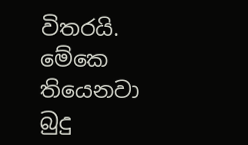විතරයි. මේකෙ තියෙනවා බුදු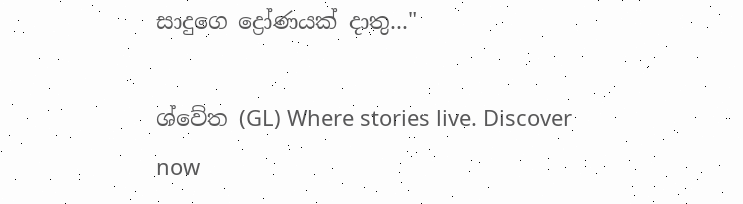සාදුගෙ ද්‍රෝණයක් දාතු..."

ශ්වේත (GL) Where stories live. Discover now